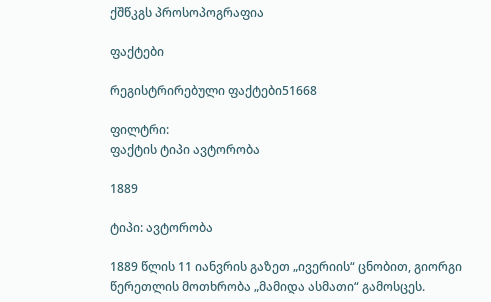ქშწკგს პროსოპოგრაფია

ფაქტები

რეგისტრირებული ფაქტები51668

ფილტრი:
ფაქტის ტიპი ავტორობა

1889

ტიპი: ავტორობა

1889 წლის 11 იანვრის გაზეთ „ივერიის“ ცნობით, გიორგი წერეთლის მოთხრობა „მამიდა ასმათი“ გამოსცეს.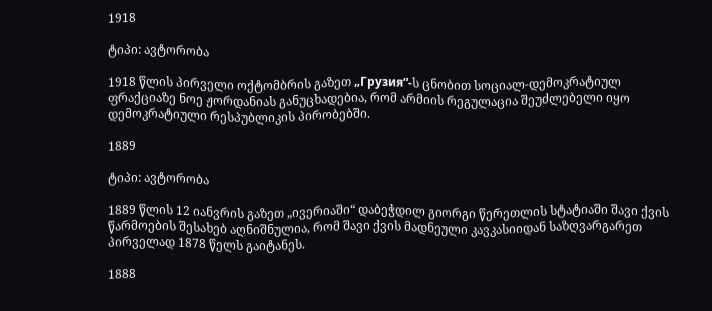1918

ტიპი: ავტორობა

1918 წლის პირველი ოქტომბრის გაზეთ „Грузия“-ს ცნობით სოციალ-დემოკრატიულ ფრაქციაზე ნოე ჟორდანიას განუცხადებია, რომ არმიის რეგულაცია შეუძლებელი იყო დემოკრატიული რესპუბლიკის პირობებში.

1889

ტიპი: ავტორობა

1889 წლის 12 იანვრის გაზეთ „ივერიაში“ დაბეჭდილ გიორგი წერეთლის სტატიაში შავი ქვის წარმოების შესახებ აღნიშნულია, რომ შავი ქვის მადნეული კავკასიიდან საზღვარგარეთ პირველად 1878 წელს გაიტანეს.

1888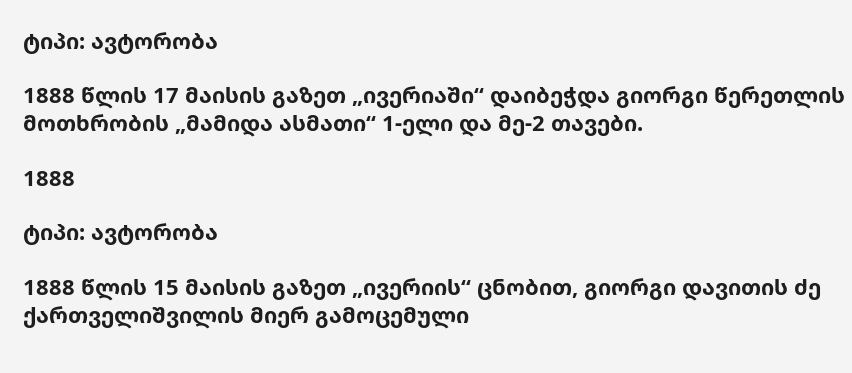ტიპი: ავტორობა

1888 წლის 17 მაისის გაზეთ „ივერიაში“ დაიბეჭდა გიორგი წერეთლის მოთხრობის „მამიდა ასმათი“ 1-ელი და მე-2 თავები.

1888

ტიპი: ავტორობა

1888 წლის 15 მაისის გაზეთ „ივერიის“ ცნობით, გიორგი დავითის ძე ქართველიშვილის მიერ გამოცემული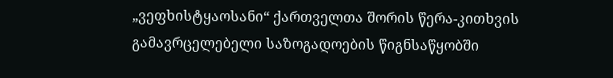„ვეფხისტყაოსანი“ ქართველთა შორის წერა-კითხვის გამავრცელებელი საზოგადოების წიგნსაწყობში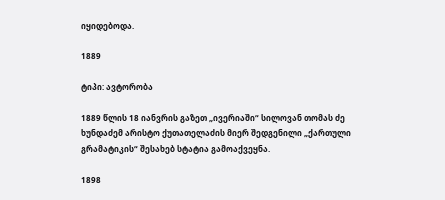იყიდებოდა.

1889

ტიპი: ავტორობა

1889 წლის 18 იანვრის გაზეთ „ივერიაში“ სილოვან თომას ძე ხუნდაძემ არისტო ქუთათელაძის მიერ შედგენილი „ქართული გრამატიკის“ შესახებ სტატია გამოაქვეყნა.

1898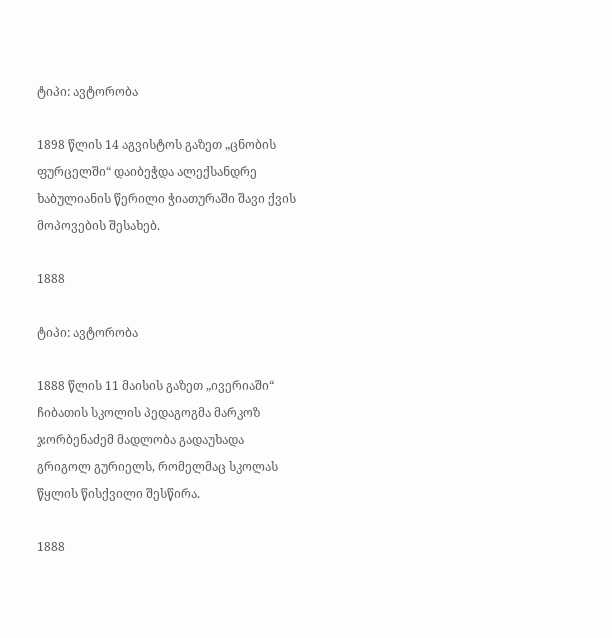ტიპი: ავტორობა

1898 წლის 14 აგვისტოს გაზეთ „ცნობის ფურცელში“ დაიბეჭდა ალექსანდრე ხაბულიანის წერილი ჭიათურაში შავი ქვის მოპოვების შესახებ.

1888

ტიპი: ავტორობა

1888 წლის 11 მაისის გაზეთ „ივერიაში“ ჩიბათის სკოლის პედაგოგმა მარკოზ ჯორბენაძემ მადლობა გადაუხადა გრიგოლ გურიელს, რომელმაც სკოლას წყლის წისქვილი შესწირა.

1888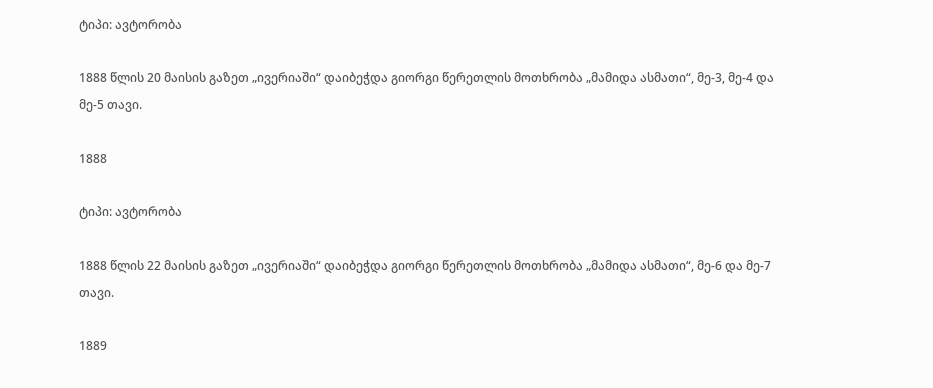ტიპი: ავტორობა

1888 წლის 20 მაისის გაზეთ „ივერიაში“ დაიბეჭდა გიორგი წერეთლის მოთხრობა „მამიდა ასმათი“, მე-3, მე-4 და მე-5 თავი.

1888

ტიპი: ავტორობა

1888 წლის 22 მაისის გაზეთ „ივერიაში“ დაიბეჭდა გიორგი წერეთლის მოთხრობა „მამიდა ასმათი“, მე-6 და მე-7 თავი.

1889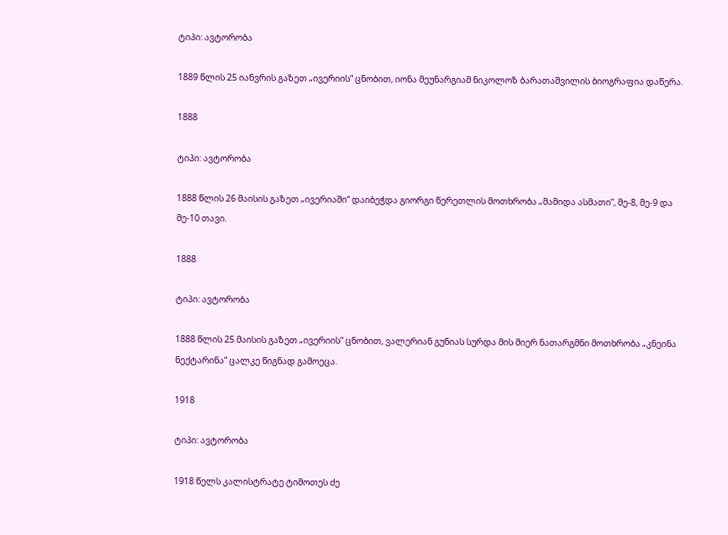ტიპი: ავტორობა

1889 წლის 25 იანვრის გაზეთ „ივერიის“ ცნობით, იონა მეუნარგიამ ნიკოლოზ ბარათაშვილის ბიოგრაფია დაწერა.

1888

ტიპი: ავტორობა

1888 წლის 26 მაისის გაზეთ „ივერიაში“ დაიბეჭდა გიორგი წერეთლის მოთხრობა „მამიდა ასმათი“, მე-8, მე-9 და მე-10 თავი.

1888

ტიპი: ავტორობა

1888 წლის 25 მაისის გაზეთ „ივერიის“ ცნობით, ვალერიან გუნიას სურდა მის მიერ ნათარგმნი მოთხრობა „კნეინა ნექტარინა“ ცალკე წიგნად გამოეცა.

1918

ტიპი: ავტორობა

1918 წელს კალისტრატე ტიმოთეს ძე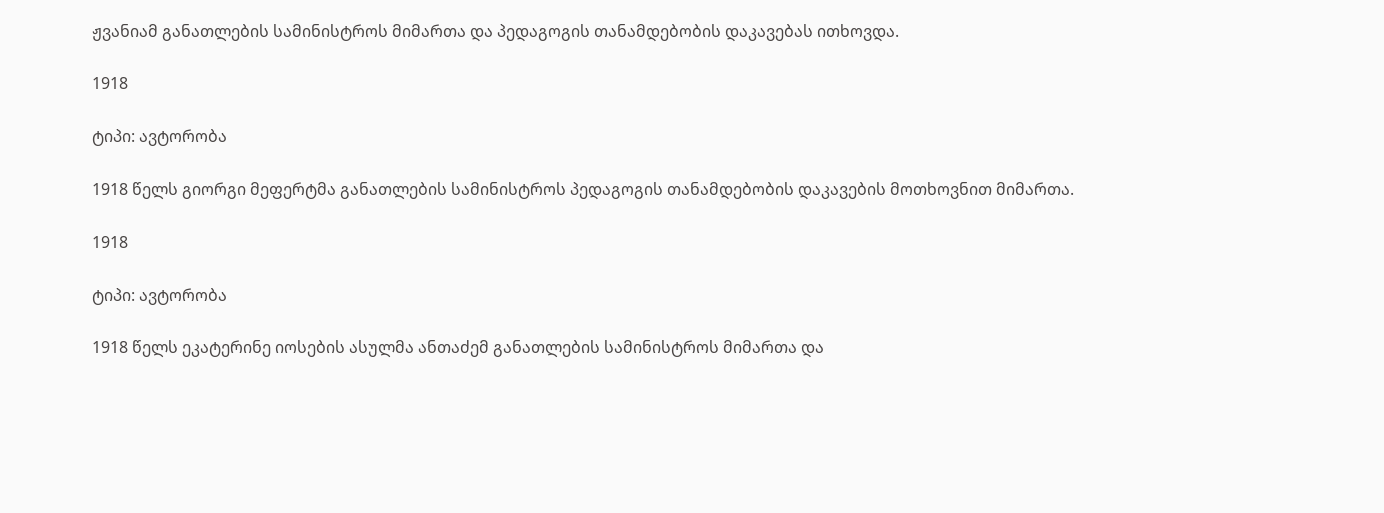ჟვანიამ განათლების სამინისტროს მიმართა და პედაგოგის თანამდებობის დაკავებას ითხოვდა.

1918

ტიპი: ავტორობა

1918 წელს გიორგი მეფერტმა განათლების სამინისტროს პედაგოგის თანამდებობის დაკავების მოთხოვნით მიმართა.

1918

ტიპი: ავტორობა

1918 წელს ეკატერინე იოსების ასულმა ანთაძემ განათლების სამინისტროს მიმართა და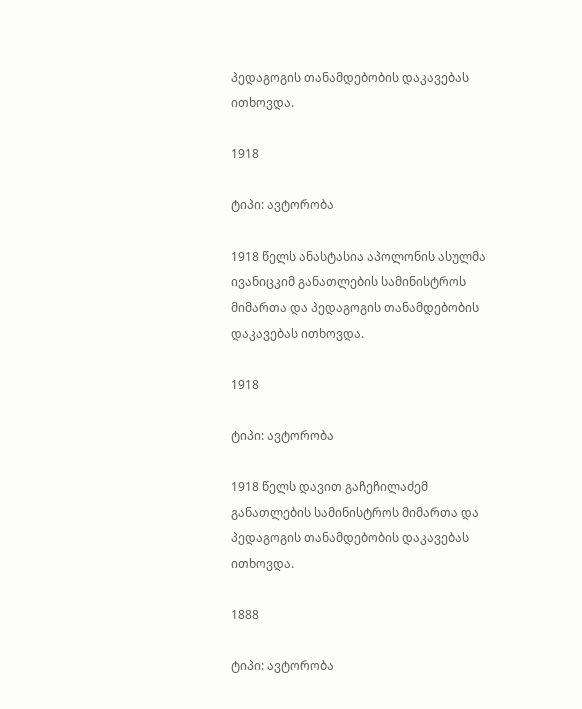პედაგოგის თანამდებობის დაკავებას ითხოვდა.

1918

ტიპი: ავტორობა

1918 წელს ანასტასია აპოლონის ასულმა ივანიცკიმ განათლების სამინისტროს მიმართა და პედაგოგის თანამდებობის დაკავებას ითხოვდა.

1918

ტიპი: ავტორობა

1918 წელს დავით გაჩეჩილაძემ განათლების სამინისტროს მიმართა და პედაგოგის თანამდებობის დაკავებას ითხოვდა.

1888

ტიპი: ავტორობა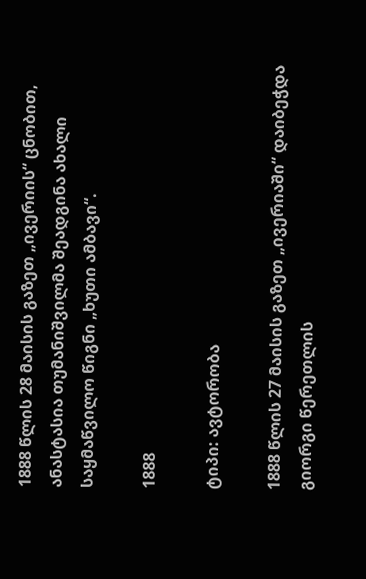1888 წლის 28 მაისის გაზეთ „ივერიის“ ცნობით, ანასტასია თუმანიშვილმა შეადგინა ახალი საყმაწვილო წიგნი „ხუთი ამბავი“.

1888

ტიპი: ავტორობა

1888 წლის 27 მაისის გაზეთ „ივერიაში“ დაიბეჭდა გიორგი წერეთლის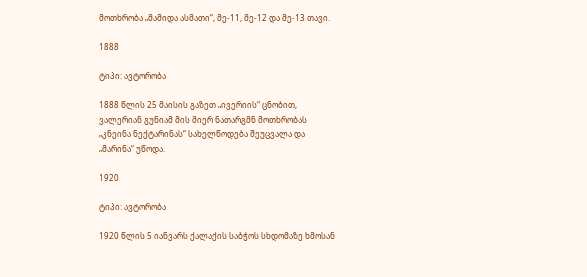მოთხრობა „მამიდა ასმათი“, მე-11, მე-12 და მე-13 თავი.

1888

ტიპი: ავტორობა

1888 წლის 25 მაისის გაზეთ „ივერიის“ ცნობით, ვალერიან გუნიამ მის მიერ ნათარგმნ მოთხრობას „კნეინა ნექტარინას“ სახელწოდება შეუცვალა და „მარინა“ უწოდა.

1920

ტიპი: ავტორობა

1920 წლის 5 იანვარს ქალაქის საბჭოს სხდომაზე ხმოსან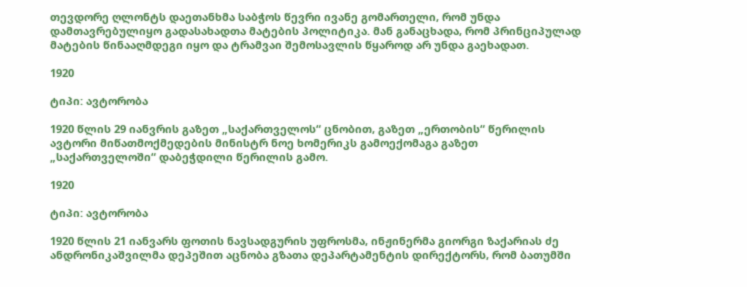თევდორე ღლონტს დაეთანხმა საბჭოს წევრი ივანე გომართელი, რომ უნდა დამთავრებულიყო გადასახადთა მატების პოლიტიკა. მან განაცხადა, რომ პრინციპულად მატების წინააღმდეგი იყო და ტრამვაი შემოსავლის წყაროდ არ უნდა გაეხადათ.

1920

ტიპი: ავტორობა

1920 წლის 29 იანვრის გაზეთ „საქართველოს“ ცნობით, გაზეთ „ერთობის“ წერილის ავტორი მიწათმოქმედების მინისტრ ნოე ხომერიკს გამოექომაგა გაზეთ „საქართველოში“ დაბეჭდილი წერილის გამო.

1920

ტიპი: ავტორობა

1920 წლის 21 იანვარს ფოთის ნავსადგურის უფროსმა, ინჟინერმა გიორგი ზაქარიას ძე ანდრონიკაშვილმა დეპეშით აცნობა გზათა დეპარტამენტის დირექტორს, რომ ბათუმში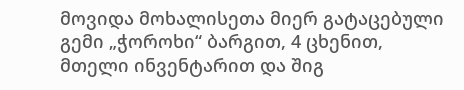მოვიდა მოხალისეთა მიერ გატაცებული გემი „ჭოროხი“ ბარგით, 4 ცხენით, მთელი ინვენტარით და შიგ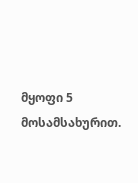მყოფი 5 მოსამსახურით.